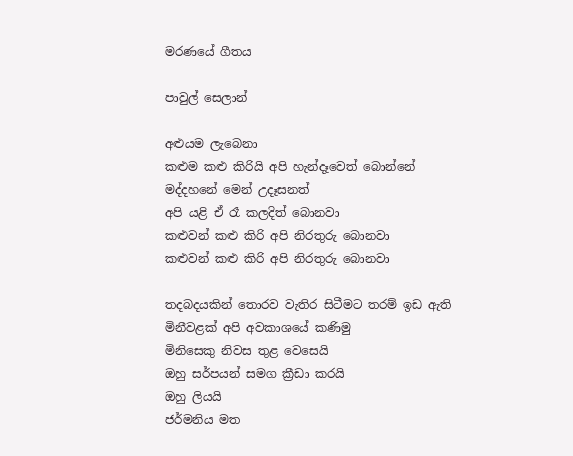මරණයේ ගීතය

පාවුල් සෙලාන්

අළුයම ලැබෙනා
කළුම කළු කිරියි අපි හැන්දෑවෙත් බොන්නේ
මද්දහනේ මෙන් උදෑසනත්
අපි යළි ඒ රෑ කලදිත් බොනවා
කළුවන් කළු කිරි අපි නිරතුරු බොනවා
කළුවන් කළු කිරි අපි නිරතුරු බොනවා

තදබදයකින් තොරව වැතිර සිටීමට තරම් ඉඩ ඇති
මිනීවළක් අපි අවකාශයේ කණිමු
මිනිසෙකු නිවස තුළ වෙසෙයි
ඔහු සර්පයන් සමග ක්‍රීඩා කරයි
ඔහු ලියයි
ජර්මනිය මත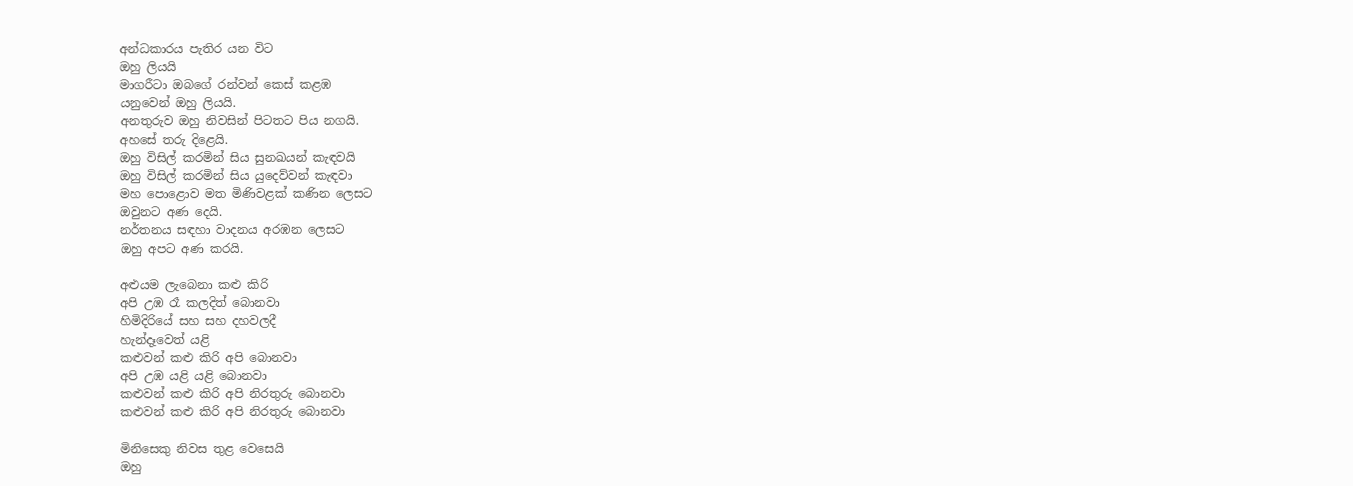අන්ධකාරය පැතිර යන විට
ඔහු ලියයි
මාගරීටා ඔබගේ රන්වන් කෙස් කළඹ
යනුවෙන් ඔහු ලියයි.
අනතුරුව ඔහු නිවසින් පිටතට පිය නගයි.
අහසේ තරු දිළෙයි.
ඔහු විසිල් කරමින් සිය සුනඛයන් කැඳවයි
ඔහු විසිල් කරමින් සිය යුදෙව්වන් කැඳවා
මහ පොළොව මත මිණිවළක් කණින ලෙසට
ඔවුනට අණ දෙයි.
නර්තනය සඳහා වාදනය අරඹන ලෙසට
ඔහු අපට අණ කරයි.

අළුයම ලැබෙනා කළු කිරි
අපි උඹ රෑ කලදිත් බොනවා
හිමිදිරියේ සහ සහ දහවලදී
හැන්දෑවෙත් යළි
කළුවන් කළු කිරි අපි බොනවා
අපි උඹ යළි යළි බොනවා
කළුවන් කළු කිරි අපි නිරතුරු බොනවා
කළුවන් කළු කිරි අපි නිරතුරු බොනවා

මිනිසෙකු නිවස තුළ වෙසෙයි
ඔහු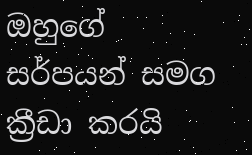ඔහුගේ සර්පයන් සමග ක්‍රීඩා කරයි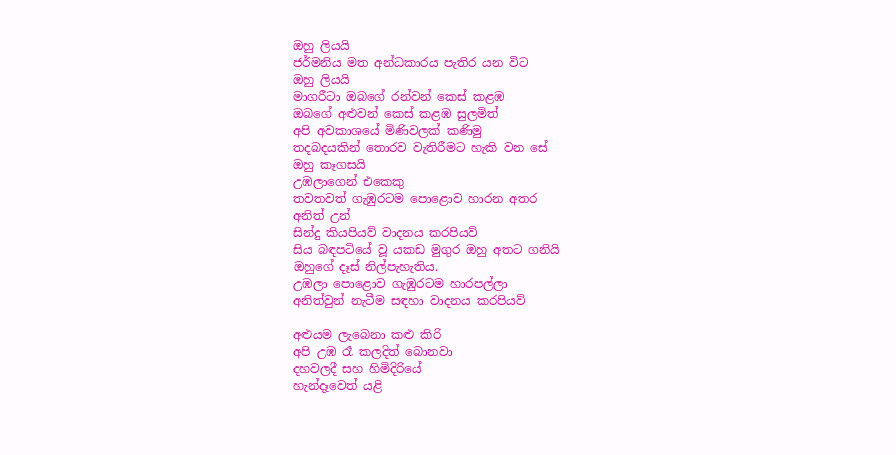ඔහු ලියයි
ජර්මනිය මත අන්ධකාරය පැතිර යන විට
ඔහු ලියයි
මාගරීටා ඔබගේ රන්වන් කෙස් කළඹ
ඔබගේ අළුවන් කෙස් කළඹ සුලමිත්
අපි අවකාශයේ මිණිවලක් කණිමු
තදබදයකින් තොරව වැතිරීමට හැකි වන සේ
ඔහු කෑගසයි
උඹලාගෙන් එකෙකු
තවතවත් ගැඹුරටම පොළොව හාරන අතර
අනිත් උන්
සින්දු කියපියව් වාදනය කරපියව්
සිය බඳපටියේ වූ යකඩ මුගුර ඔහු අතට ගනියි
ඔහුගේ දෑස් නිල්පැහැතිය.
උඹලා පොළොව ගැඹුරටම හාරපල්ලා
අනිත්වුන් නැටීම සඳහා වාදනය කරපියව්

අළුයම ලැබෙනා කළු කිරි
අපි උඹ රෑ කලදිත් බොනවා
දහවලදී සහ හිමිදිරියේ
හැන්දෑවෙත් යළි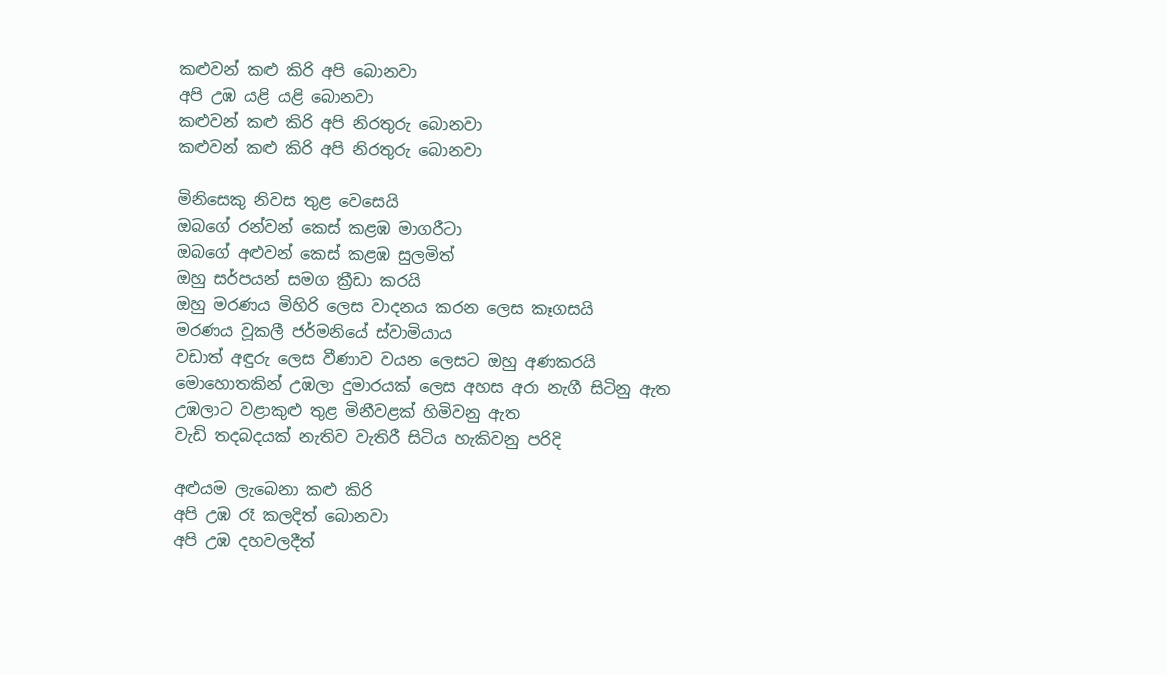කළුවන් කළු කිරි අපි බොනවා
අපි උඹ යළි යළි බොනවා
කළුවන් කළු කිරි අපි නිරතුරු බොනවා
කළුවන් කළු කිරි අපි නිරතුරු බොනවා

මිනිසෙකු නිවස තුළ වෙසෙයි
ඔබගේ රන්වන් කෙස් කළඹ මාගරීටා
ඔබගේ අළුවන් කෙස් කළඹ සුලමිත්
ඔහු සර්පයන් සමග ක්‍රීඩා කරයි
ඔහු මරණය මිහිරි ලෙස වාදනය කරන ලෙස කෑගසයි
මරණය වූකලී ජර්මනියේ ස්වාමියාය
වඩාත් අඳුරු ලෙස වීණාව වයන ලෙසට ඔහු අණකරයි
මොහොතකින් උඹලා දුමාරයක් ලෙස අහස අරා නැගී සිටිනු ඇත
උඹලාට වළාකුළු තුළ මිනීවළක් හිමිවනු ඇත
වැඩි තදබදයක් නැතිව වැතිරී සිටිය හැකිවනු පරිදි

අළුයම ලැබෙනා කළු කිරි
අපි උඹ රෑ කලදිත් බොනවා
අපි උඹ දහවලදීත්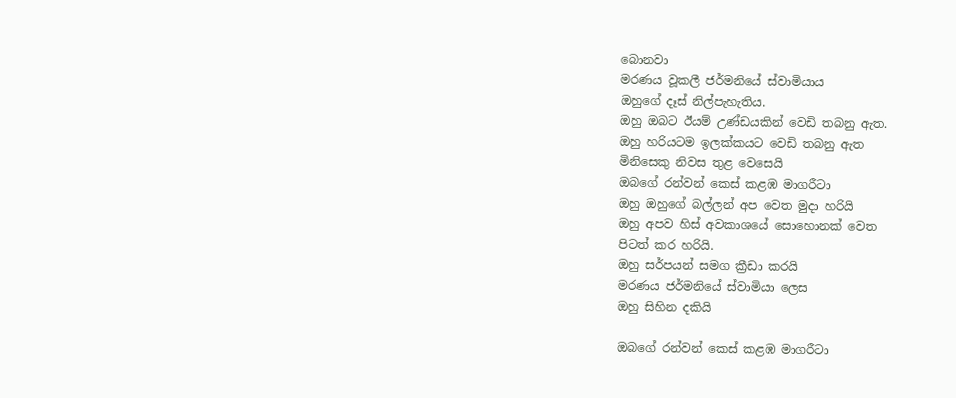බොනවා
මරණය වූකලී ජර්මනියේ ස්වාමියාය
ඔහුගේ දෑස් නිල්පැහැතිය.
ඔහු ඔබට ඊයම් උණ්ඩයකින් වෙඩි තබනු ඇත.
ඔහු හරියටම ඉලක්කයට වෙඩි තබනු ඇත
මිනිසෙකු නිවස තුළ වෙසෙයි
ඔබගේ රන්වන් කෙස් කළඹ මාගරීටා
ඔහු ඔහුගේ බල්ලන් අප වෙත මුදා හරියි
ඔහු අපව හිස් අවකාශයේ සොහොනක් වෙත
පිටත් කර හරියි.
ඔහු සර්පයන් සමග ක්‍රීඩා කරයි
මරණය ජර්මනියේ ස්වාමියා ලෙස
ඔහු සිහින දකියි

ඔබගේ රන්වන් කෙස් කළඹ මාගරීටා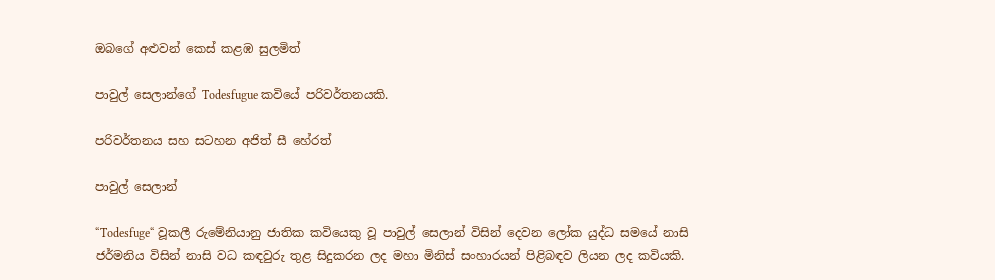ඔබගේ අළුවන් කෙස් කළඹ සුලමිත්

පාවුල් සෙලාන්ගේ Todesfugue කවියේ පරිවර්තනයකි.

පරිවර්තනය සහ සටහන අජිත් සී හේරත්

පාවුල් සෙලාන්

“Todesfuge“ වූකලී රුමේනියානු ජාතික කවියෙකු වූ පාවුල් සෙලාන් විසින් දෙවන ලෝක යුද්ධ සමයේ නාසි ජර්මනිය විසින් නාසි වධ කඳවුරු තුළ සිදුකරන ලද මහා මිනිස් සංහාරයන් පිළිබඳව ලියන ලද කවියකි.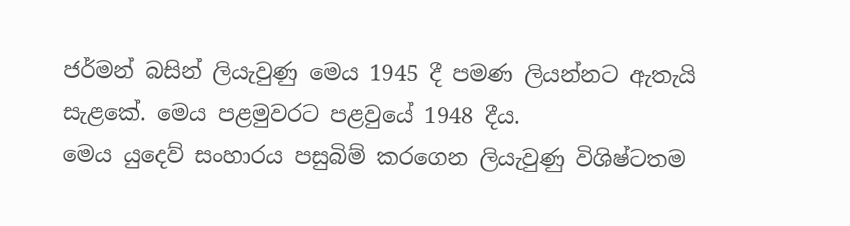ජර්මන් බසින් ලියැවුණු මෙය 1945 දී පමණ ලියන්නට ඇතැයි සැළකේ. මෙය පළමුවරට පළවුයේ 1948 දීය.
මෙය යුදෙව් සංහාරය පසුබිම් කරගෙන ලියැවුණු විශිෂ්ටතම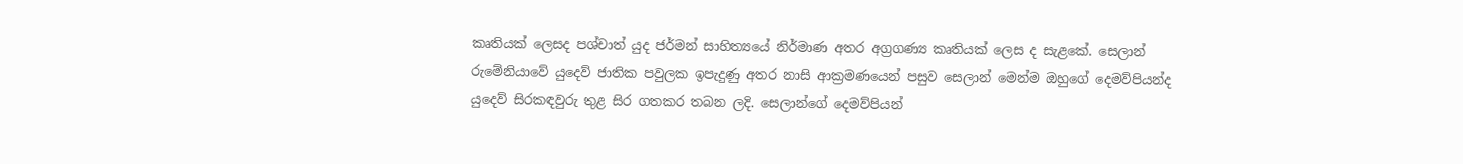කෘතියක් ලෙසද පශ්චාත් යුද ජර්මන් සාහිත්‍යයේ නිර්මාණ අතර අග්‍රගණ්‍ය කෘතියක් ලෙස ද සැළකේ. සෙලාන් රුමේනියාවේ යුදෙව් ජාතික පවුලක ඉපැදුණු අතර නාසි ආක්‍රමණයෙන් පසුව සෙලාන් මෙන්ම ඔහුගේ දෙමව්පියන්ද යුදෙව් සිරකඳවුරු තුළ සිර ගතකර තබන ලදි. සෙලාන්ගේ දෙමව්පියන්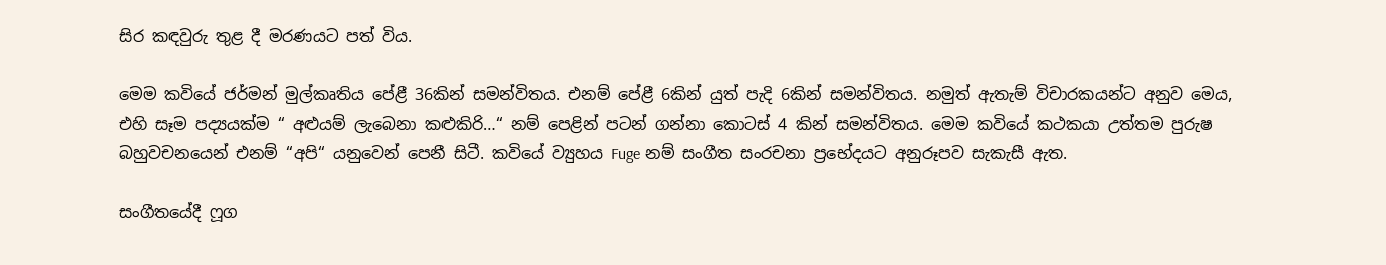සිර කඳවුරු තුළ දී මරණයට පත් විය.

මෙම කවියේ ජර්මන් මුල්කෘතිය පේළී 36කින් සමන්විතය. එනම් පේළී 6කින් යුත් පැදි 6කින් සමන්විතය. නමුත් ඇතැම් විචාරකයන්ට අනුව මෙය, එහි සෑම පද්‍යයක්ම “ අළුයම් ලැබෙනා කළුකිරි…“ නම් පෙළින් පටන් ගන්නා කොටස් 4 කින් සමන්විතය. මෙම කවියේ කථකයා උත්තම පුරුෂ බහුවචනයෙන් එනම් “අපි“ යනුවෙන් පෙනී සිටී. කවියේ ව්‍යුහය Fuge නම් සංගීත සංරචනා ප්‍රභේදයට අනුරූපව සැකැසී ඇත.

සංගීතයේදී ෆූග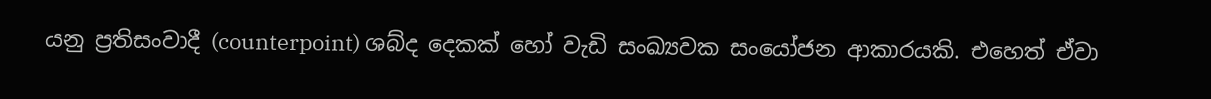යනු ප්‍රතිසංවාදී (counterpoint) ශබ්ද දෙකක් හෝ වැඩි සංඛ්‍යවක සංයෝජන ආකාරයකි. එහෙත් ඒවා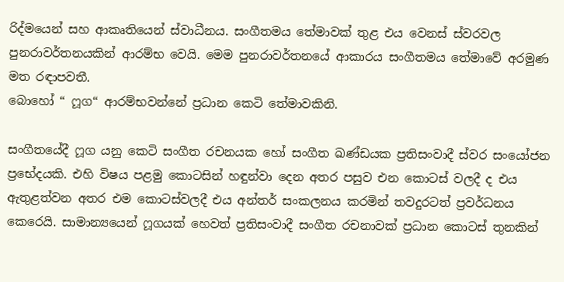රිද්මයෙන් සහ ආකෘතියෙන් ස්වාධීනය. සංගීතමය තේමාවක් තුළ එය වෙනස් ස්වරවල පුනරාවර්තනයකින් ආරම්භ වෙයි. මෙම පුනරාවර්තනයේ ආකාරය සංගීතමය තේමාවේ අරමුණ මත රඳාපවතී.
බොහෝ “ ෆූග“ ආරම්භවන්නේ ප්‍රධාන කෙටි තේමාවකිනි.

සංගීතයේදී ෆූග යනු කෙටි සංගීත රචනයක හෝ සංගීත ඛණ්ඩයක ප්‍රතිසංවාදී ස්වර සංයෝජන ප්‍රභේදයකි. එහි විෂය පළමු කොටසින් හඳුන්වා දෙන අතර පසුව එන කොටස් වලදී ද එය ඇතුළත්වන අතර එම කොටස්වලදී එය අන්තර් සංකලනය කරමින් තවදුරටත් ප්‍රවර්ධනය කෙරෙයි. සාමාන්‍යයෙන් ෆූගයක් හෙවත් ප්‍රතිසංවාදී සංගීත රචනාවක් ප්‍රධාන කොටස් තුනකින්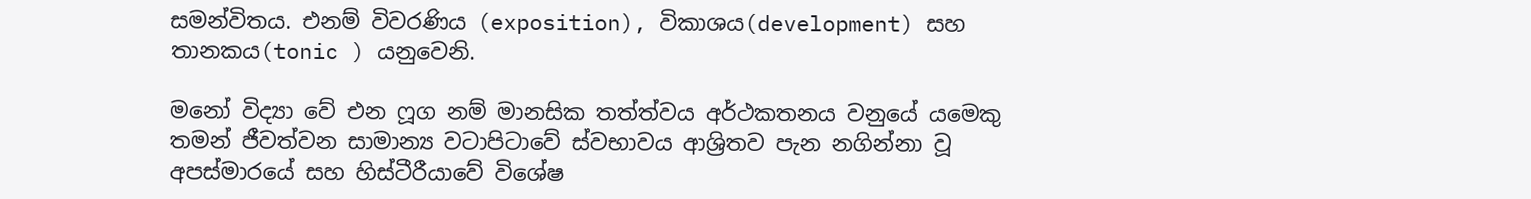සමන්විතය. එනම් විවරණිය (exposition), විකාශය(development) සහ තානකය(tonic ) යනුවෙනි.

මනෝ විද්‍යා වේ එන ෆූග නම් මානසික තත්ත්වය අර්ථකතනය වනුයේ යමෙකු තමන් ජීවත්වන සාමාන්‍ය වටාපිටාවේ ස්වභාවය ආශ්‍රිතව පැන නගින්නා වූ අපස්මාරයේ සහ හිස්ටීරීයාවේ විශේෂ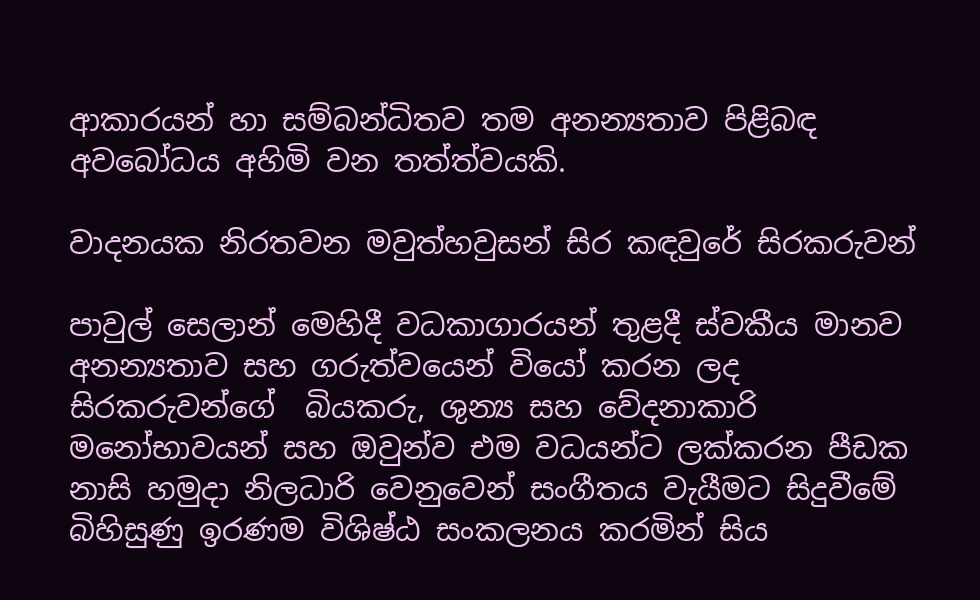ආකාරයන් හා සම්බන්ධිතව තම අනන්‍යතාව පිළිබඳ අවබෝධය අහිමි වන තත්ත්වයකි.

වාදනයක නිරතවන මවුත්හවුසන් සිර කඳවුරේ සිරකරුවන්

පාවුල් සෙලාන් මෙහිදී වධකාගාරයන් තුළදී ස්වකීය මානව අනන්‍යතාව සහ ගරුත්වයෙන් වියෝ කරන ලද සිරකරුවන්ගේ  බියකරු, ශුන්‍ය සහ වේදනාකාරි මනෝභාවයන් සහ ඔවුන්ව එම වධයන්ට ලක්කරන පීඩක නාසි හමුදා නිලධාරි වෙනුවෙන් සංගීතය වැයීමට සිදුවීමේ බිහිසුණු ඉරණම විශිෂ්ඨ සංකලනය කරමින් සිය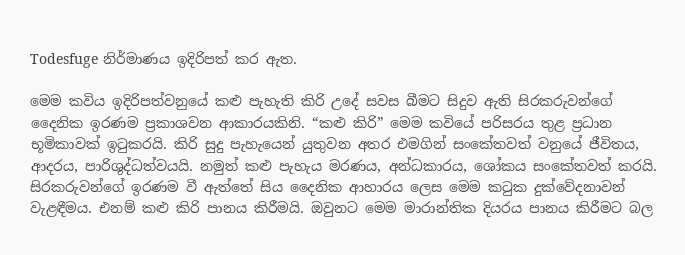Todesfuge නිර්මාණය ඉදිරිපත් කර ඇත.

මෙම කවිය ඉදිරිපත්වනුයේ කළු පැහැති කිරි උදේ සවස බීමට සිදුව ඇති සිරකරුවන්ගේ දෛනික ඉරණම ප්‍රකාශවන ආකාරයකිනි. “කළු කිරි” මෙම කවියේ පරිසරය තුළ ප්‍රධාන භූමිකාවක් ඉටුකරයි. කිරි සුදු පැහැයෙන් යුතුවන අතර එමගින් සංකේතවත් වනුයේ ජීවිතය, ආදරය, පාරිශුද්ධත්වයයි. නමුත් කළු පැහැය මරණය, අන්ධකාරය, ශෝකය සංකේතවත් කරයි. සිරකරුවන්ගේ ඉරණම වී ඇත්තේ සිය දෛනික ආහාරය ලෙස මෙම කටුක දුක්වේදනාවන් වැළඳීමය. එනම් කළු කිරි පානය කිරීමයි. ඔවුනට මෙම මාරාන්තික දියරය පානය කිරීමට බල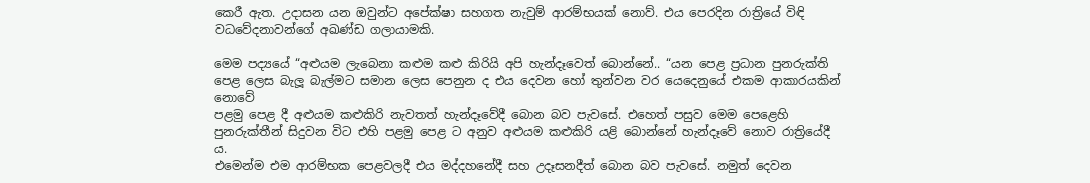කෙරී ඇත. උදාසන යන ඔවුන්ට අපේක්ෂා සහගත නැවුම් ආරම්භයක් නොව්. එය පෙරදින රාත්‍රියේ විඳි වධවේදනාවන්ගේ අඛණ්ඩ ගලායාමකි.

මෙම පද්‍යයේ “අළුයම ලැබෙනා කළුම කළු කිරියි අපි හැන්දෑවෙත් බොන්නේ.. “යන පෙළ ප්‍රධාන පුනරුක්ති පෙළ ලෙස බැලූ බැල්මට සමාන ලෙස පෙනුන ද එය දෙවන හෝ තුන්වන වර යෙදෙනුයේ එකම ආකාරයකින් නොවේ
පළමු පෙළ දී අළුයම කළුකිරි නැවතත් හැන්දෑවේදී බොන බව පැවසේ. එහෙත් පසුව මෙම පෙළෙහි පුනරුක්තීන් සිදුවන විට එහි පළමු පෙළ ට අනුව අළුයම කළුකිරි යළි බොන්නේ හැන්දෑවේ නොව රාත්‍රියේදී ය.
එමෙන්ම එම ආරම්භක පෙළවලදී එය මද්දහනේදී සහ උදෑසනදීත් බොන බව පැවසේ. නමුත් දෙවන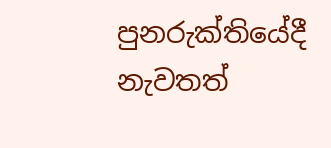පුනරුක්තියේදී නැවතත්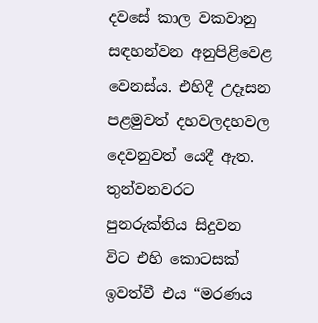දවසේ කාල වකවානු සඳහන්වන අනුපිළිවෙළ වෙනස්ය. එහිදී උදෑසන පළමුවත් දහවලදහවල දෙවනුවත් යෙදී ඇත.
තුන්වනවරට පුනරුක්තිය සිදුවන විට එහි කොටසක් ඉවත්වී එය “මරණය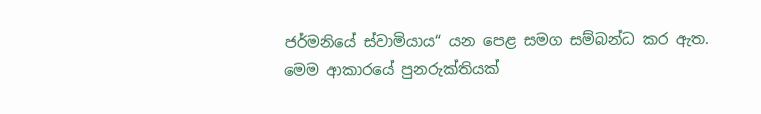ජර්මනියේ ස්වාමියාය“ යන පෙළ සමග සම්බන්ධ කර ඇත. මෙම ආකාරයේ පුනරුක්තියක්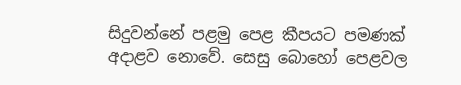සිදුවන්නේ පළමු පෙළ කීපයට පමණක් අදාළව නොවේ. සෙසු බොහෝ පෙළවල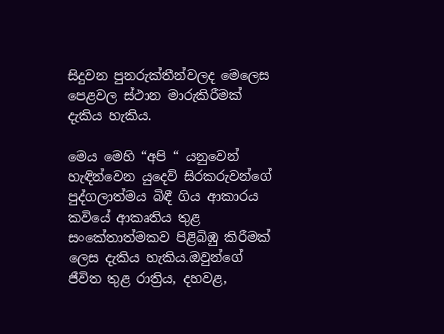සිදුවන පුනරුක්තීන්වලද මෙලෙස පෙළවල ස්ථාන මාරුකිරීමක් දැකිය හැකිය.

මෙය මෙහි “අපි “ යනුවෙන් හැඳින්වෙන යුදෙව් සිරකරුවන්ගේ පුද්ගලාත්මය බිඳී ගිය ආකාරය කවියේ ආකෘතිය තුළ සංකේතාත්මකව පිළිබිඹු කිරීමක් ලෙස දැකිය හැකිය.ඔවුන්ගේ ජීවිත තුළ රාත්‍රිය, දහවළ,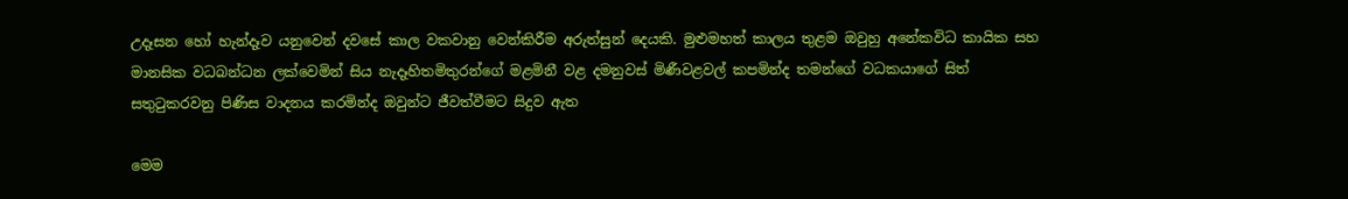උදෑසන හෝ හැන්දෑව යනුවෙන් දවසේ කාල වකවානු වෙන්කිරීම අරුත්සුන් දෙයකි. මුළුමහත් කාලය තුළම ඔවුහු අනේකවිධ කායික සහ මානසික වධබන්ධන ලක්වෙමින් සිය නැදෑහිතමිතුරන්ගේ මළමිනී වළ දමනුවස් මිණීවළවල් කපමින්ද තමන්ගේ වධකයාගේ සිත් සතුටුකරවනු පිණිස වාදනය කරමින්ද ඔවුන්ට ජීවත්වීමට සිදුව ඇත

මෙම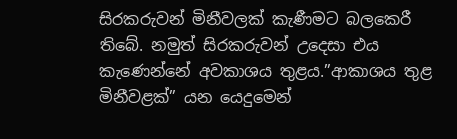සිරකරුවන් මිනීවලක් කැණීමට බලකෙරී තිබේ. නමුත් සිරකරුවන් උදෙසා එය කැණෙන්නේ අවකාශය තුළය.”ආකාශය තුළ මිනීවළක්” යන යෙදුමෙන්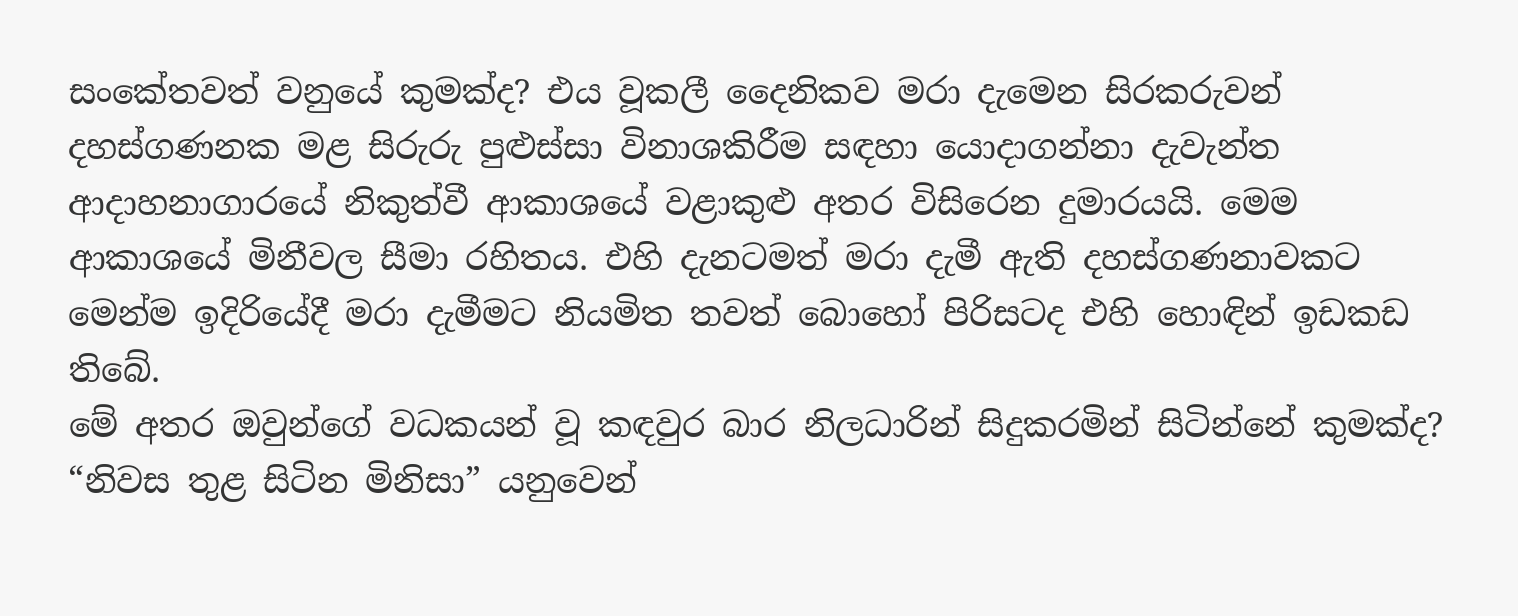සංකේතවත් වනුයේ කුමක්ද? එය වූකලී දෛනිකව මරා දැමෙන සිරකරුවන් දහස්ගණනක මළ සිරුරු පුළුස්සා විනාශකිරීම සඳහා යොදාගන්නා දැවැන්ත ආදාහනාගාරයේ නිකුත්වී ආකාශයේ වළාකුළු අතර විසිරෙන දුමාරයයි. මෙම ආකාශයේ මිනීවල සීමා රහිතය. එහි දැනටමත් මරා දැමී ඇති දහස්ගණනාවකට මෙන්ම ඉදිරියේදී මරා දැමීමට නියමිත තවත් බොහෝ පිරිසටද එහි හොඳින් ඉඩකඩ තිබේ.
මේ අතර ඔවුන්ගේ වධකයන් වූ කඳවුර බාර නිලධාරින් සිදුකරමින් සිටින්නේ කුමක්ද? “නිවස තුළ සිටින මිනිසා” යනුවෙන්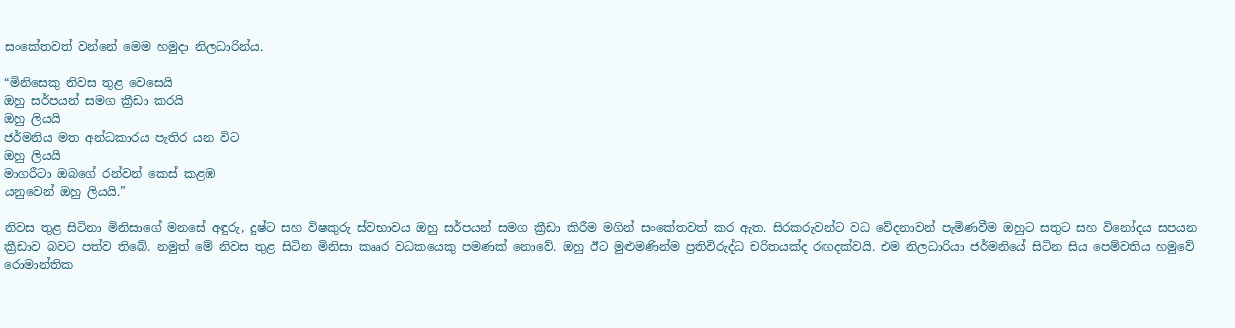සංකේතවත් වන්නේ මෙම හමුදා නිලධාරින්ය.

“මිනිසෙකු නිවස තුළ වෙසෙයි
ඔහු සර්පයන් සමග ක්‍රීඩා කරයි
ඔහු ලියයි
ජර්මනිය මත අන්ධකාරය පැතිර යන විට
ඔහු ලියයි
මාගරීටා ඔබගේ රන්වන් කෙස් කළඹ
යනුවෙන් ඔහු ලියයි.”

නිවස තුළ සිටිනා මිනිසාගේ මනසේ අඳුරු, දුෂ්ට සහ විෂකුරු ස්වභාවය ඔහු සර්පයන් සමග ක්‍රීඩා කිරීම මගින් සංකේතවත් කර ඇත. සිරකරුවන්ට වධ වේදනාවන් පැමිණවීම ඔහුට සතුට සහ විනෝදය සපයන ක්‍රීඩාව බවට පත්ව තිබේ. නමුත් මේ නිවස තුළ සිටින මිනිසා කෲර වධකයෙකු පමණක් නොවේ. ඔහු ඊට මුළුමණින්ම ප්‍රතිවිරුද්ධ චරිතයක්ද රඟදක්වයි. එම නිලධාරියා ජර්මනියේ සිටින සිය පෙම්වතිය හමුවේ රොමාන්තික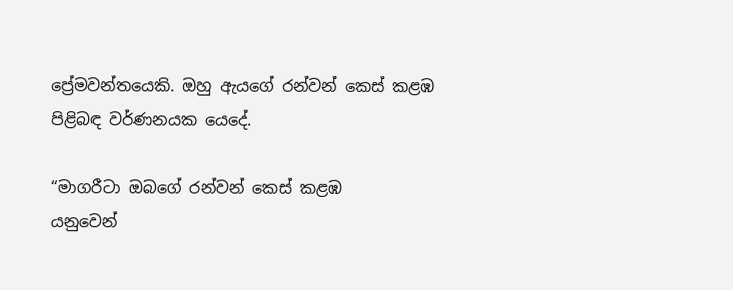ප්‍රේමවන්තයෙකි. ඔහු ඇයගේ රන්වන් කෙස් කළඹ පිළිබඳ වර්ණනයක යෙදේ.

“මාගරීටා ඔබගේ රන්වන් කෙස් කළඹ
යනුවෙන්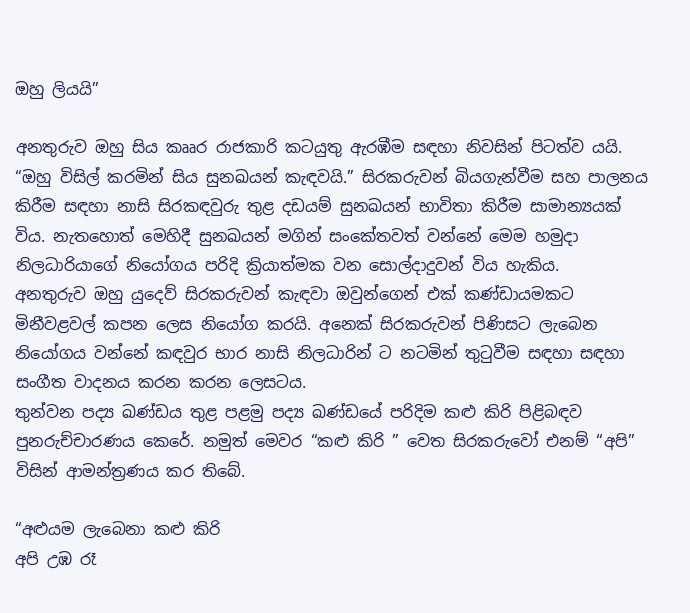ඔහු ලියයි”

අනතුරුව ඔහු සිය කෲර රාජකාරි කටයුතු ඇරඹීම සඳහා නිවසින් පිටත්ව යයි. “ඔහු විසිල් කරමින් සිය සුනඛයන් කැඳවයි.” සිරකරුවන් බියගැන්වීම සහ පාලනය කිරීම සඳහා නාසි සිරකඳවුරු තුළ දඩයම් සුනඛයන් භාවිතා කිරීම සාමාන්‍යයක් විය. නැතහොත් මෙහිදී සුනඛයන් මගින් සංකේතවත් වන්නේ මෙම හමුදා නිලධාරියාගේ නියෝගය පරිදි ක්‍රියාත්මක වන සොල්දාදුවන් විය හැකිය.
අනතුරුව ඔහු යුදෙව් සිරකරුවන් කැඳවා ඔවුන්ගෙන් එක් කණ්ඩායමකට මිනීවළවල් කපන ලෙස නියෝග කරයි. අනෙක් සිරකරුවන් පිණිසට ලැබෙන නියෝගය වන්නේ කඳවුර භාර නාසි නිලධාරින් ට නටමින් තුටුවීම සඳහා සඳහා සංගීත වාදනය කරන කරන ලෙසටය.
තුන්වන පද්‍ය ඛණ්ඩය තුළ පළමු පද්‍ය ඛණ්ඩයේ පරිදිම කළු කිරි පිළිබඳව පුනරුච්චාරණය කෙරේ. නමුත් මෙවර “කළු කිරි ” වෙත සිරකරුවෝ එනම් “අපි” විසින් ආමන්ත්‍රණය කර තිබේ.

“අළුයම ලැබෙනා කළු කිරි
අපි උඹ රෑ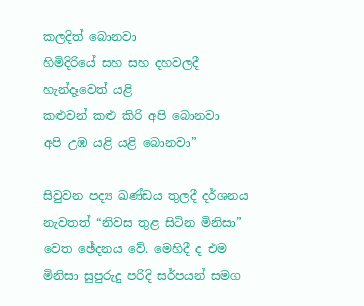කලදිත් බොනවා
හිමිදිරියේ සහ සහ දහවලදී
හැන්දෑවෙත් යළි
කළුවන් කළු කිරි අපි බොනවා
අපි උඹ යළි යළි බොනවා”

සිවුවන පද්‍ය ඛණ්ඩය තුලදී දර්ශනය නැවතත් “නිවස තුළ සිටින මිනිසා” වෙත ඡේදනය වේ. මෙහිදී ද එම මිනිසා සුපුරුදු පරිදි සර්පයන් සමග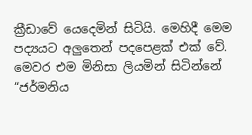ක්‍රීඩාවේ යෙදෙමින් සිටියි. මෙහිදී මෙම පද්‍යයට අලුතෙන් පදපෙළක් එක් වේ. මෙවර එම මිනිසා ලියමින් සිටින්නේ “ජර්මනිය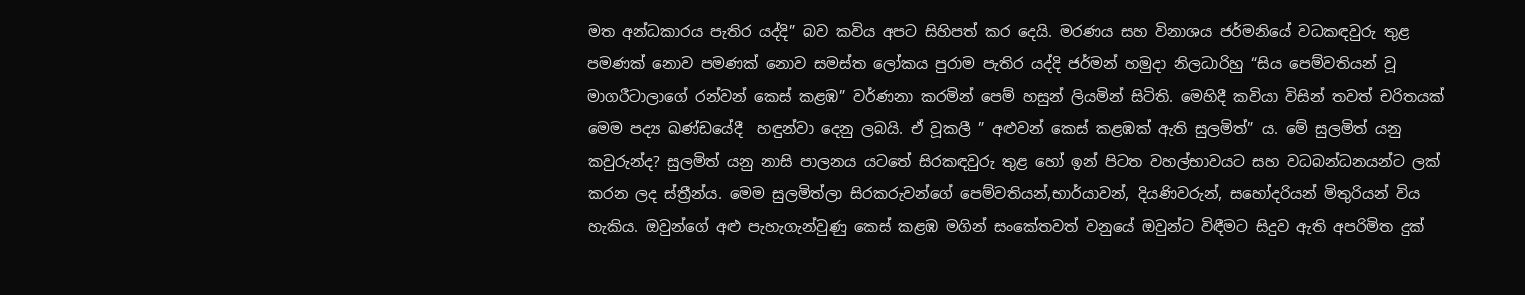මත අන්ධකාරය පැතිර යද්දි” බව කවිය අපට සිහිපත් කර දෙයි. මරණය සහ විනාශය ජර්මනියේ වධකඳවුරු තුළ පමණක් නොව පමණක් නොව සමස්ත ලෝකය පුරාම පැතිර යද්දි ජර්මන් හමුදා නිලධාරිහු “සිය පෙම්වතියන් වූ මාගරීටාලාගේ රන්වන් කෙස් කළඹ” වර්ණනා කරමින් පෙම් හසුන් ලියමින් සිටිති. මෙහිදී කවියා විසින් තවත් චරිතයක් මෙම පද්‍ය ඛණ්ඩයේදී  හඳුන්වා දෙනු ලබයි. ඒ වූකලී ” අළුවන් කෙස් කළඹක් ඇති සුලමිත්” ය. මේ සුලමිත් යනු කවුරුන්ද? සුලමිත් යනු නාසි පාලනය යටතේ සිරකඳවුරු තුළ හෝ ඉන් පිටත වහල්භාවයට සහ වධබන්ධනයන්ට ලක් කරන ලද ස්ත්‍රීන්ය. මෙම සුලමිත්ලා සිරකරුවන්ගේ පෙම්වතියන්,භාර්යාවන්, දියණිවරුන්, සහෝදරියන් මිතුරියන් විය හැකිය. ඔවුන්ගේ අළු පැහැගැන්වුණු කෙස් කළඹ මගින් සංකේතවත් වනුයේ ඔවුන්ට විඳීමට සිදුව ඇති අපරිමිත දුක්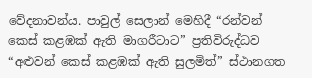වේදනාවන්ය. පාවුල් සෙලාන් මෙහිදී “රන්වන් කෙස් කළඹක් ඇති මාගරීටාට” ප්‍රතිවිරුද්ධව “අළුවන් කෙස් කළඹක් ඇති සුලමිත්” ස්ථානගත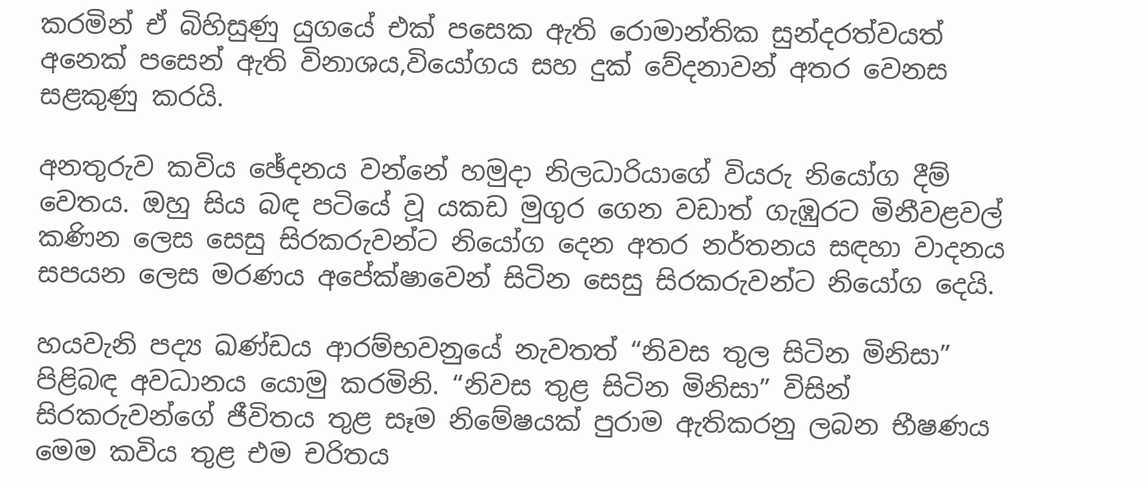කරමින් ඒ බිහිසුණු යුගයේ එක් පසෙක ඇති රොමාන්තික සුන්දරත්වයත් අනෙක් පසෙන් ඇති විනාශය,වියෝගය සහ දුක් වේදනාවන් අතර වෙනස සළකුණු කරයි.

අනතුරුව කවිය ඡේදනය වන්නේ හමුදා නිලධාරියාගේ වියරු නියෝග දීම් වෙතය. ඔහු සිය බඳ පටියේ වූ යකඩ මුගුර ගෙන වඩාත් ගැඹුරට මිනීවළවල් කණින ලෙස සෙසු සිරකරුවන්ට නියෝග දෙන අතර නර්තනය සඳහා වාදනය සපයන ලෙස මරණය අපේක්ෂාවෙන් සිටින සෙසු සිරකරුවන්ට නියෝග දෙයි.

හයවැනි පද්‍ය ඛණ්ඩය ආරම්භවනුයේ නැවතත් “නිවස තුල සිටින මිනිසා” පිළිබඳ අවධානය යොමු කරමිනි. “නිවස තුළ සිටින මිනිසා” විසින් සිරකරුවන්ගේ ජීවිතය තුළ සෑම නිමේෂයක් පුරාම ඇතිකරනු ලබන භීෂණය මෙම කවිය තුළ එම චරිතය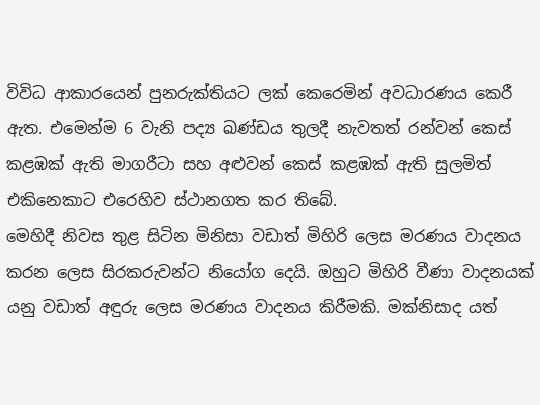විවිධ ආකාරයෙන් පුනරුක්තියට ලක් කෙරෙමින් අවධාරණය කෙරී ඇත. එමෙන්ම 6 වැනි පද්‍ය ඛණ්ඩය තුලදී නැවතත් රන්වන් කෙස් කළඹක් ඇති මාගරීටා සහ අළුවන් කෙස් කළඹක් ඇති සුලමිත් එකිනෙකාට එරෙහිව ස්ථානගත කර තිබේ.
මෙහිදී නිවස තුළ සිටින මිනිසා වඩාත් මිහිරි ලෙස මරණය වාදනය කරන ලෙස සිරකරුවන්ට නියෝග දෙයි. ඔහුට මිහිරි වීණා වාදනයක් යනු වඩාත් අඳුරු ලෙස මරණය වාදනය කිරීමකි. මක්නිසාද යත්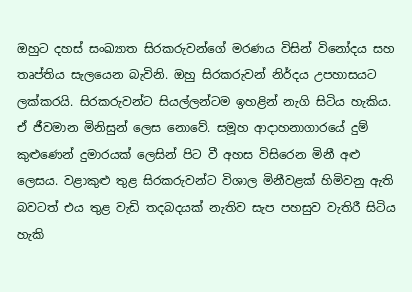ඔහුට දහස් සංඛ්‍යාත සිරකරුවන්ගේ මරණය විසින් විනෝදය සහ තෘප්තිය සැලයෙන බැවිනි. ඔහු සිරකරුවන් නිර්දය උපහාසයට ලක්කරයි. සිරකරුවන්ට සියල්ලන්ටම ඉහළින් නැගි සිටිය හැකිය. ඒ ජීවමාන මිනිසුන් ලෙස නොවේ. සමූහ ආදාහනාගාරයේ දුම් කුළුණෙන් දුමාරයක් ලෙසින් පිට වී අහස විසිරෙන මිනී අළු ලෙසය. වළාකුළු තුළ සිරකරුවන්ට විශාල මිනීවළක් හිමිවනු ඇති බවටත් එය තුළ වැඩි තදබදයක් නැතිව සැප පහසුව වැතිරී සිටිය හැකි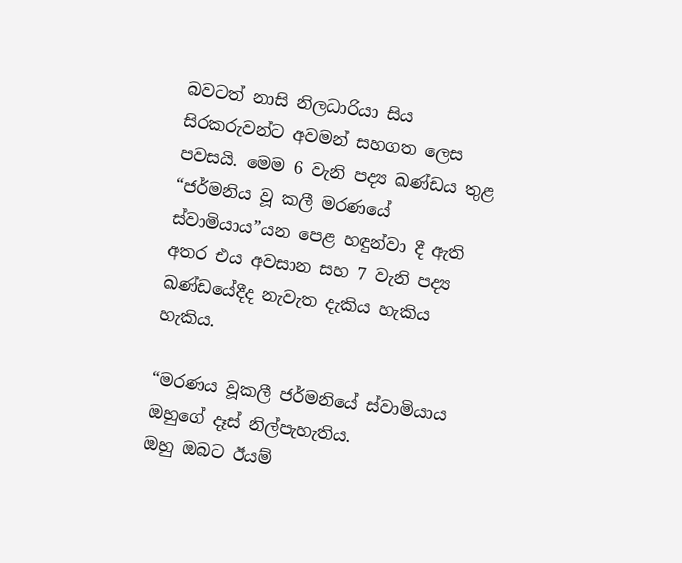බවටත් නාසි නිලධාරියා සිය සිරකරුවන්ට අවමන් සහගත ලෙස පවසයි. මෙම 6 වැනි පද්‍ය ඛණ්ඩය තුළ “ජර්මනිය වූ කලී මරණයේ ස්වාමියාය”යන පෙළ හඳුන්වා දී ඇති අතර එය අවසාන සහ 7 වැනි පද්‍ය ඛණ්ඩයේදීද නැවැත දැකිය හැකිය හැකිය.

“මරණය වූකලී ජර්මනියේ ස්වාමියාය
ඔහුගේ දෑස් නිල්පැහැතිය.
ඔහු ඔබට ඊයම්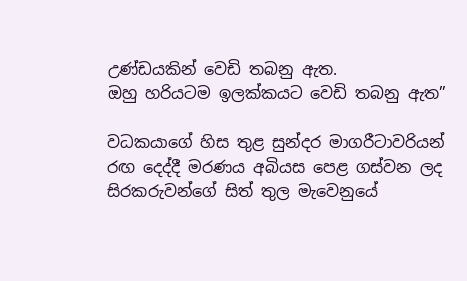උණ්ඩයකින් වෙඩි තබනු ඇත.
ඔහු හරියටම ඉලක්කයට වෙඩි තබනු ඇත”

වධකයාගේ හිස තුළ සුන්දර මාගරීටාවරියන් රඟ දෙද්දී මරණය අබියස පෙළ ගස්වන ලද සිරකරුවන්ගේ සිත් තුල මැවෙනුයේ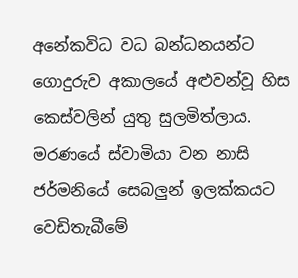අනේකවිධ වධ බන්ධනයන්ට ගොදුරුව අකාලයේ අළුවන්වූ හිස කෙස්වලින් යුතු සුලමිත්ලාය.
මරණයේ ස්වාමියා වන නාසි ජර්මනියේ සෙබලුන් ඉලක්කයට වෙඩිතැබීමේ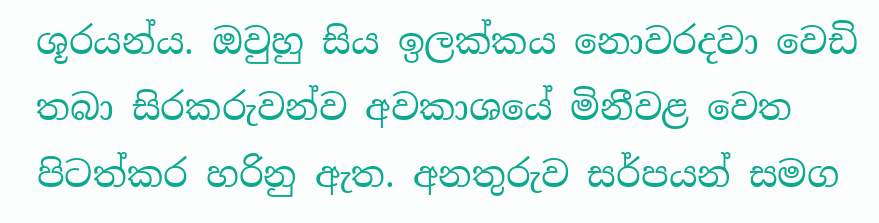ශූරයන්ය. ඔවුහු සිය ඉලක්කය නොවරදවා වෙඩි තබා සිරකරුවන්ව අවකාශයේ මිනීවළ වෙත පිටත්කර හරිනු ඇත. අනතුරුව සර්පයන් සමග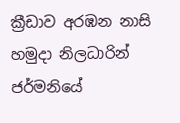ක්‍රීඩාව අරඹන නාසි හමුදා නිලධාරින් ජර්මනියේ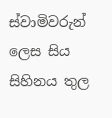ස්වාමිවරුන් ලෙස සිය සිහිනය තුල‍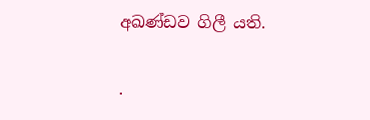අඛණ්ඩව ගිලී යති.

.